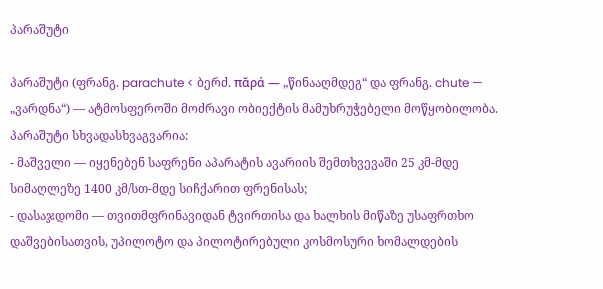პარაშუტი

პარაშუტი (ფრანგ. parachute < ბერძ. πᾰρά — „წინააღმდეგ“ და ფრანგ. chute — „ვარდნა“) — ატმოსფეროში მოძრავი ობიექტის მამუხრუჭებელი მოწყობილობა.
პარაშუტი სხვადასხვაგვარია:
- მაშველი — იყენებენ საფრენი აპარატის ავარიის შემთხვევაში 25 კმ-მდე სიმაღლეზე 1400 კმ/სთ-მდე სიჩქარით ფრენისას;
- დასაჯდომი — თვითმფრინავიდან ტვირთისა და ხალხის მიწაზე უსაფრთხო დაშვებისათვის, უპილოტო და პილოტირებული კოსმოსური ხომალდების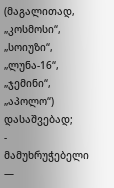(მაგალითად, „კოსმოსი“, „სოიუზი“, „ლუნა-16“, „ჯემინი“, „აპოლო“) დასაშვებად;
- მამუხრუჭებელი —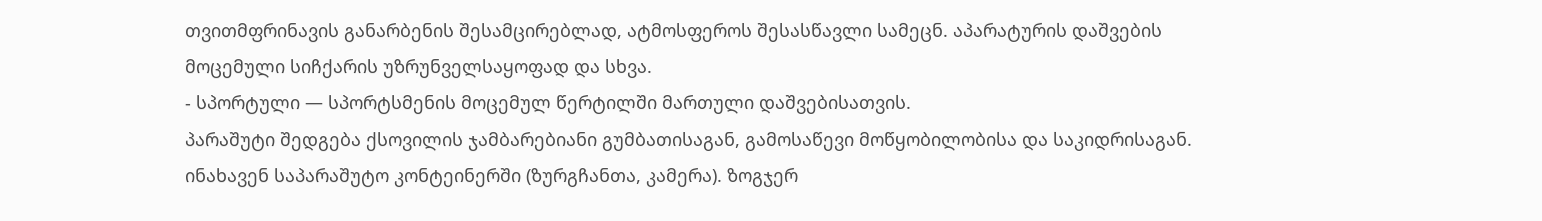თვითმფრინავის განარბენის შესამცირებლად, ატმოსფეროს შესასწავლი სამეცნ. აპარატურის დაშვების მოცემული სიჩქარის უზრუნველსაყოფად და სხვა.
- სპორტული — სპორტსმენის მოცემულ წერტილში მართული დაშვებისათვის.
პარაშუტი შედგება ქსოვილის ჯამბარებიანი გუმბათისაგან, გამოსაწევი მოწყობილობისა და საკიდრისაგან. ინახავენ საპარაშუტო კონტეინერში (ზურგჩანთა, კამერა). ზოგჯერ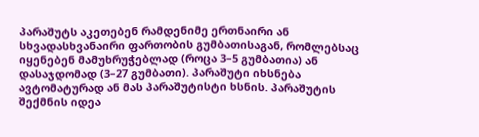პარაშუტს აკეთებენ რამდენიმე ერთნაირი ან სხვადასხვანაირი ფართობის გუმბათისაგან, რომლებსაც იყენებენ მამუხრუჭებლად (როცა 3–5 გუმბათია) ან დასაჯდომად (3–27 გუმბათი). პარაშუტი იხსნება ავტომატურად ან მას პარაშუტისტი ხსნის. პარაშუტის შექმნის იდეა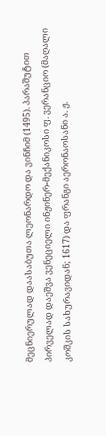მეცნიერულად დაასაბუთა ლეონარდო და ვინჩიმ (1495). პარაშუტით პირველად დაეშვა ვენეციელი ინჟინერ-მექანიკოსი ფ. ვერანციო (მაღალი კოშკის სახურავიდან; 1617) და ფრანგი აერონაოსანი ა. ჟ.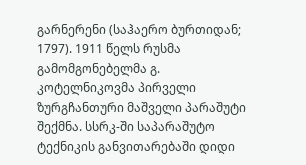გარნერენი (საჰაერო ბურთიდან; 1797). 1911 წელს რუსმა გამომგონებელმა გ. კოტელნიკოვმა პირველი ზურგჩანთური მაშველი პარაშუტი შექმნა. სსრკ-ში საპარაშუტო ტექნიკის განვითარებაში დიდი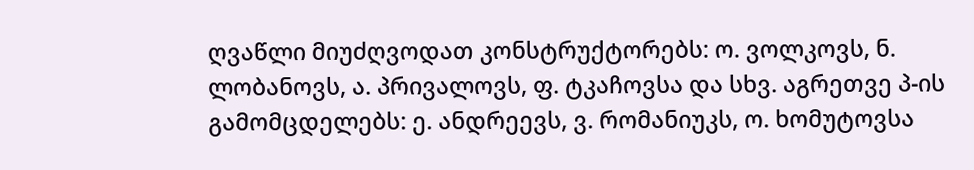ღვაწლი მიუძღვოდათ კონსტრუქტორებს: ო. ვოლკოვს, ნ. ლობანოვს, ა. პრივალოვს, ფ. ტკაჩოვსა და სხვ. აგრეთვე პ-ის გამომცდელებს: ე. ანდრეევს, ვ. რომანიუკს, ო. ხომუტოვსა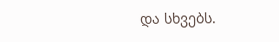და სხვებს.